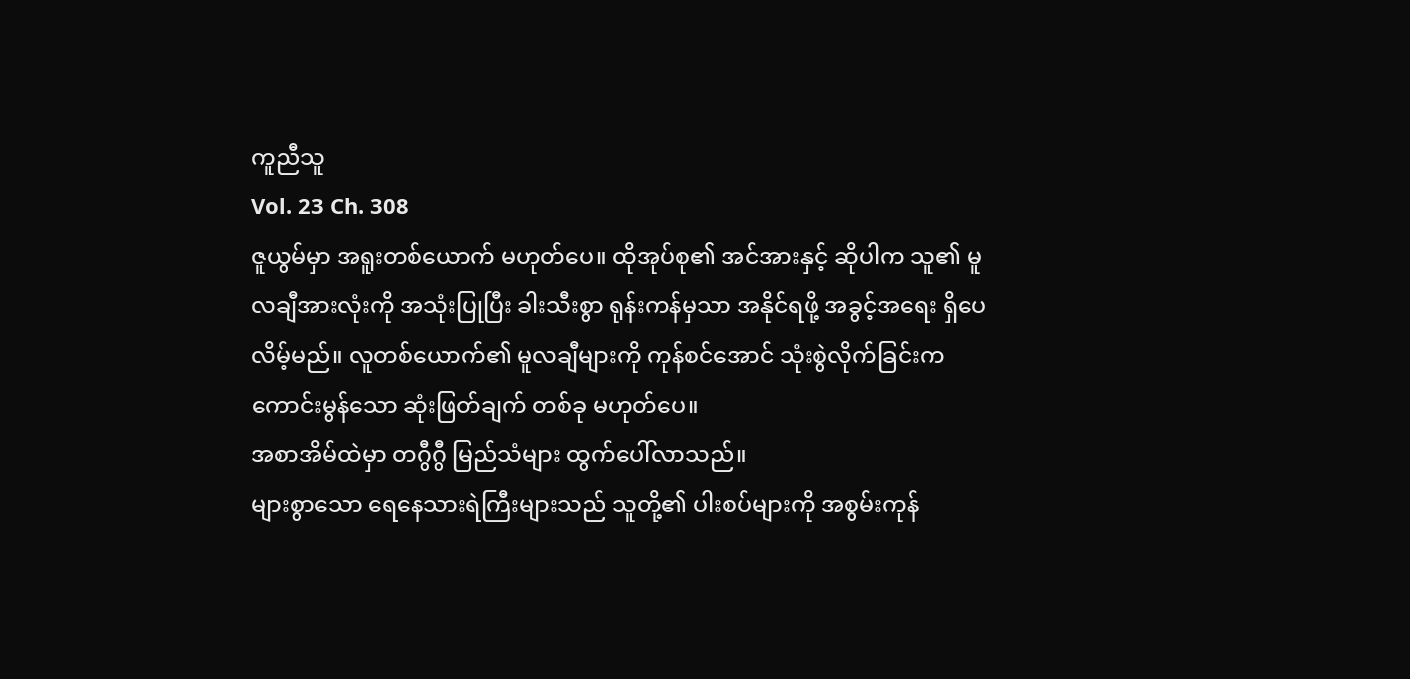ကူညီသူ
Vol. 23 Ch. 308
ဇူယွမ်မှာ အရူးတစ်ယောက် မဟုတ်ပေ။ ထိုအုပ်စု၏ အင်အားနှင့် ဆိုပါက သူ၏ မူလချီအားလုံးကို အသုံးပြုပြီး ခါးသီးစွာ ရုန်းကန်မှသာ အနိုင်ရဖို့ အခွင့်အရေး ရှိပေလိမ့်မည်။ လူတစ်ယောက်၏ မူလချီများကို ကုန်စင်အောင် သုံးစွဲလိုက်ခြင်းက ကောင်းမွန်သော ဆုံးဖြတ်ချက် တစ်ခု မဟုတ်ပေ။
အစာအိမ်ထဲမှာ တဂွီဂွီ မြည်သံများ ထွက်ပေါ်လာသည်။
များစွာသော ရေနေသားရဲကြီးများသည် သူတို့၏ ပါးစပ်များကို အစွမ်းကုန်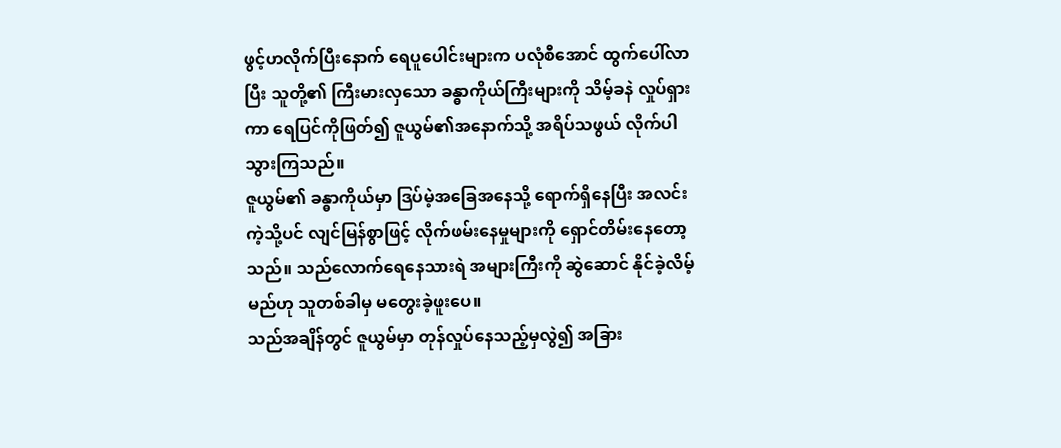ဖွင့်ဟလိုက်ပြီးနောက် ရေပူပေါင်းများက ပလုံစီအောင် ထွက်ပေါ်လာပြီး သူတို့၏ ကြီးမားလှသော ခန္ဓာကိုယ်ကြီးများကို သိမ့်ခနဲ လှုပ်ရှားကာ ရေပြင်ကိုဖြတ်၍ ဇူယွမ်၏အနောက်သို့ အရိပ်သဖွယ် လိုက်ပါသွားကြသည်။
ဇူယွမ်၏ ခန္ဓာကိုယ်မှာ ဒြပ်မဲ့အခြေအနေသို့ ရောက်ရှိနေပြီး အလင်းကဲ့သို့ပင် လျင်မြန်စွာဖြင့် လိုက်ဖမ်းနေမှုများကို ရှောင်တိမ်းနေတော့သည်။ သည်လောက်ရေနေသားရဲ အများကြီးကို ဆွဲဆောင် နိုင်ခဲ့လိမ့်မည်ဟု သူတစ်ခါမှ မတွေးခဲ့ဖူးပေ။
သည်အချိန်တွင် ဇူယွမ်မှာ တုန်လှုပ်နေသည့်မှလွဲ၍ အခြား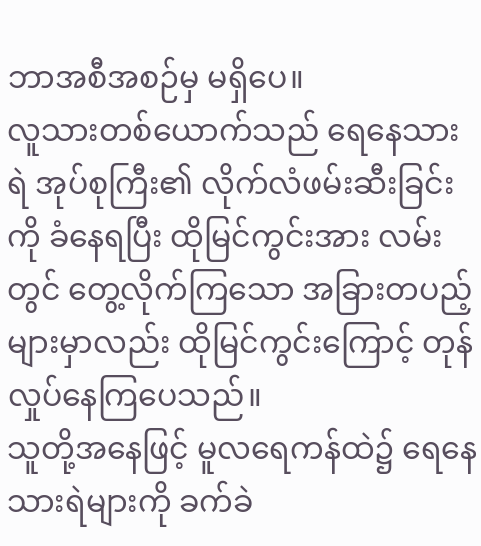ဘာအစီအစဉ်မှ မရှိပေ။
လူသားတစ်ယောက်သည် ရေနေသားရဲ အုပ်စုကြီး၏ လိုက်လံဖမ်းဆီးခြင်းကို ခံနေရပြီး ထိုမြင်ကွင်းအား လမ်းတွင် တွေ့လိုက်ကြသော အခြားတပည့်များမှာလည်း ထိုမြင်ကွင်းကြောင့် တုန်လှုပ်နေကြပေသည်။
သူတို့အနေဖြင့် မူလရေကန်ထဲ၌ ရေနေသားရဲများကို ခက်ခဲ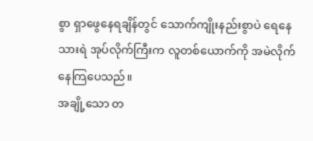စွာ ရှာဖွေနေရချိန်တွင် သောက်ကျိုးနည်းစွာပဲ ရေနေသားရဲ အုပ်လိုက်ကြီးက လူတစ်ယောက်ကို အမဲလိုက်နေကြပေသည်။
အချို့သော တ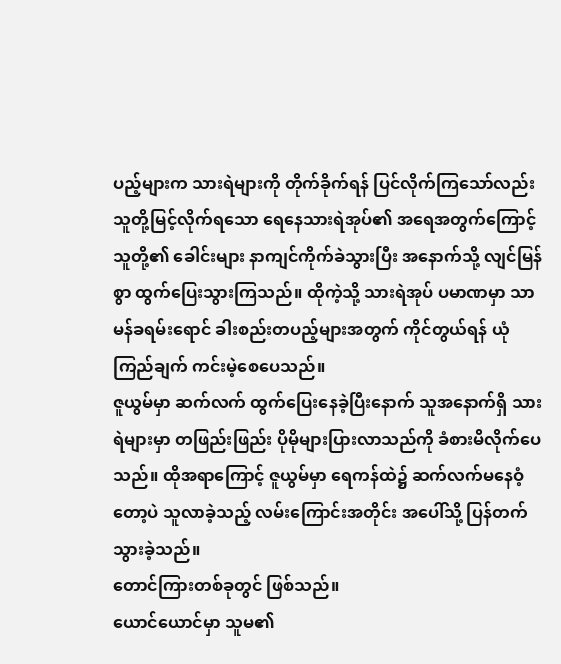ပည့်များက သားရဲများကို တိုက်ခိုက်ရန် ပြင်လိုက်ကြသော်လည်း သူတို့မြင့်လိုက်ရသော ရေနေသားရဲအုပ်၏ အရေအတွက်ကြောင့် သူတို့၏ ခေါင်းများ နာကျင်ကိုက်ခဲသွားပြီး အနောက်သို့ လျင်မြန်စွာ ထွက်ပြေးသွားကြသည်။ ထိုကဲ့သို့ သားရဲအုပ် ပမာဏမှာ သာမန်ခရမ်းရောင် ခါးစည်းတပည့်များအတွက် ကိုင်တွယ်ရန် ယုံကြည်ချက် ကင်းမဲ့စေပေသည်။
ဇူယွမ်မှာ ဆက်လက် ထွက်ပြေးနေခဲ့ပြီးနောက် သူအနောက်ရှိ သားရဲများမှာ တဖြည်းဖြည်း ပိုမိုများပြားလာသည်ကို ခံစားမိလိုက်ပေသည်။ ထိုအရာကြောင့် ဇူယွမ်မှာ ရေကန်ထဲ၌ ဆက်လက်မနေဝံ့တော့ပဲ သူလာခဲ့သည့် လမ်းကြောင်းအတိုင်း အပေါ်သို့ ပြန်တက်သွားခဲ့သည်။
တောင်ကြားတစ်ခုတွင် ဖြစ်သည်။
ယောင်ယောင်မှာ သူမ၏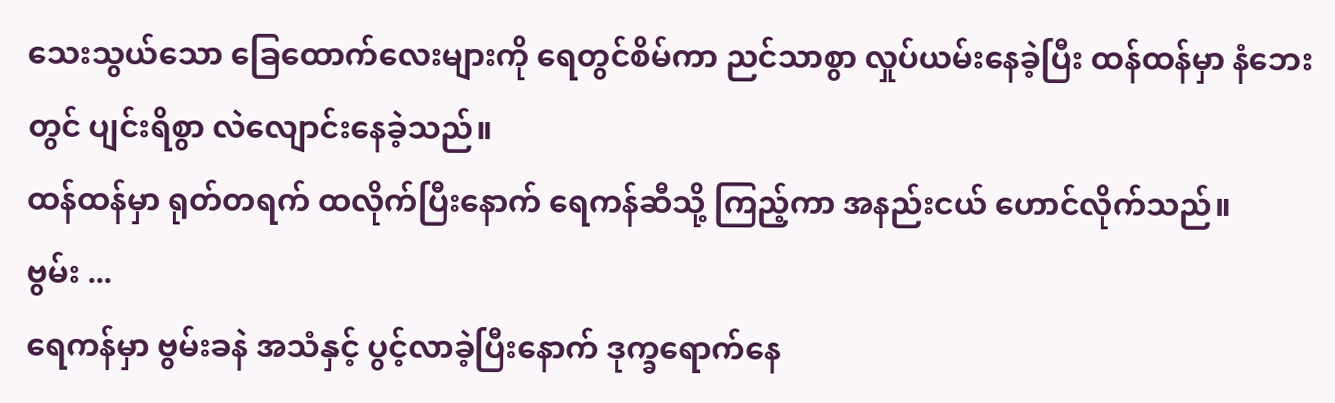သေးသွယ်သော ခြေထောက်လေးများကို ရေတွင်စိမ်ကာ ညင်သာစွာ လှုပ်ယမ်းနေခဲ့ပြီး ထန်ထန်မှာ နံဘေးတွင် ပျင်းရိစွာ လဲလျောင်းနေခဲ့သည်။
ထန်ထန်မှာ ရုတ်တရက် ထလိုက်ပြီးနောက် ရေကန်ဆီသို့ ကြည့်ကာ အနည်းငယ် ဟောင်လိုက်သည်။
ဗွမ်း ...
ရေကန်မှာ ဗွမ်းခနဲ အသံနှင့် ပွင့်လာခဲ့ပြီးနောက် ဒုက္ခရောက်နေ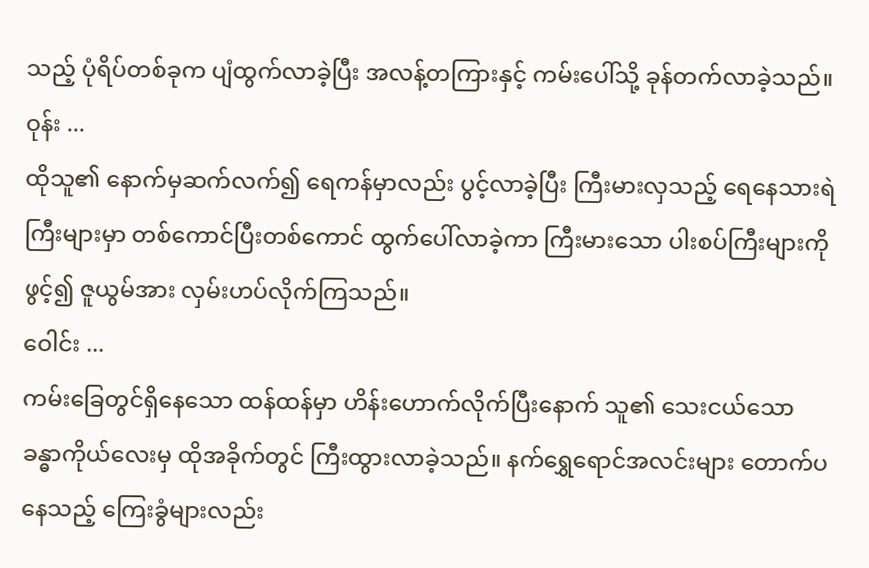သည့် ပုံရိပ်တစ်ခုက ပျံထွက်လာခဲ့ပြီး အလန့်တကြားနှင့် ကမ်းပေါ်သို့ ခုန်တက်လာခဲ့သည်။
ဝုန်း ...
ထိုသူ၏ နောက်မှဆက်လက်၍ ရေကန်မှာလည်း ပွင့်လာခဲ့ပြီး ကြီးမားလှသည့် ရေနေသားရဲကြီးများမှာ တစ်ကောင်ပြီးတစ်ကောင် ထွက်ပေါ်လာခဲ့ကာ ကြီးမားသော ပါးစပ်ကြီးများကို ဖွင့်၍ ဇူယွမ်အား လှမ်းဟပ်လိုက်ကြသည်။
ဝေါင်း ...
ကမ်းခြေတွင်ရှိနေသော ထန်ထန်မှာ ဟိန်းဟောက်လိုက်ပြီးနောက် သူ၏ သေးငယ်သော ခန္ဓာကိုယ်လေးမှ ထိုအခိုက်တွင် ကြီးထွားလာခဲ့သည်။ နက်ရွှေရောင်အလင်းများ တောက်ပနေသည့် ကြေးခွံများလည်း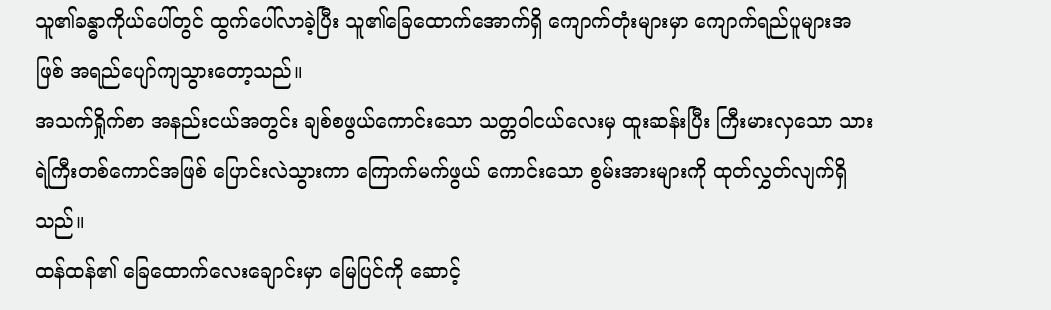သူ၏ခန္ဓာကိုယ်ပေါ်တွင် ထွက်ပေါ်လာခဲ့ပြီး သူ၏ခြေထောက်အောက်ရှိ ကျောက်တုံးများမှာ ကျောက်ရည်ပူများအဖြစ် အရည်ပျော်ကျသွားတော့သည်။
အသက်ရှိုက်စာ အနည်းငယ်အတွင်း ချစ်စဖွယ်ကောင်းသော သတ္တဝါငယ်လေးမှ ထူးဆန်းပြီး ကြီးမားလှသော သားရဲကြီးတစ်ကောင်အဖြစ် ပြောင်းလဲသွားကာ ကြောက်မက်ဖွယ် ကောင်းသော စွမ်းအားများကို ထုတ်လွှတ်လျက်ရှိသည်။
ထန်ထန်၏ ခြေထောက်လေးချောင်းမှာ မြေပြင်ကို ဆောင့်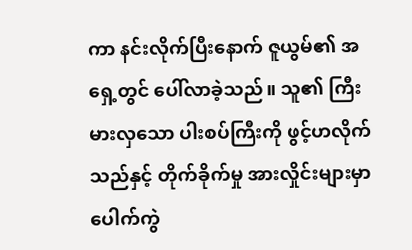ကာ နင်းလိုက်ပြီးနောက် ဇူယွမ်၏ အရှေ့တွင် ပေါ်လာခဲ့သည်။ သူ၏ ကြီးမားလှသော ပါးစပ်ကြီးကို ဖွင့်ဟလိုက်သည်နှင့် တိုက်ခိုက်မှု အားလှိုင်းများမှာ ပေါက်ကွဲ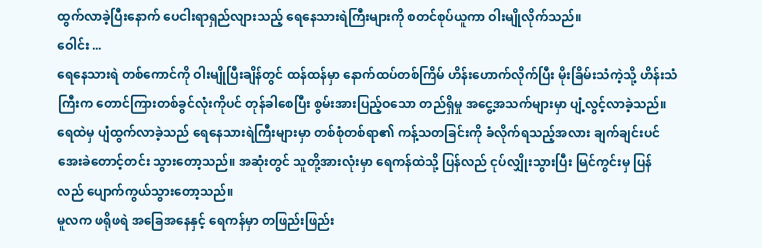ထွက်လာခဲ့ပြီးနောက် ပေငါးရာရှည်လျားသည့် ရေနေသားရဲကြီးများကို စတင်စုပ်ယူကာ ဝါးမျိုလိုက်သည်။
ဝေါင်း ...
ရေနေသားရဲ တစ်ကောင်ကို ဝါးမျိုပြီးချိန်တွင် ထန်ထန်မှာ နောက်ထပ်တစ်ကြိမ် ဟိန်းဟောက်လိုက်ပြီး မိုးခြိမ်းသံကဲ့သို့ ဟိန်းသံကြီးက တောင်ကြားတစ်ခွင်လုံးကိုပင် တုန်ခါစေပြီး စွမ်းအားပြည့်ဝသော တည်ရှိမှု အငွေ့အသက်များမှာ ပျံ့လွင့်လာခဲ့သည်။
ရေထဲမှ ပျံထွက်လာခဲ့သည် ရေနေသားရဲကြီးများမှာ တစ်စုံတစ်ရာ၏ ကန့်သတခြင်းကို ခံလိုက်ရသည့်အလား ချက်ချင်းပင် အေးခဲတောင့်တင်း သွားတော့သည်။ အဆုံးတွင် သူတို့အားလုံးမှာ ရေကန်ထဲသို့ ပြန်လည် ငုပ်လျှိုးသွားပြီး မြင်ကွင်းမှ ပြန်လည် ပျောက်ကွယ်သွားတော့သည်။
မူလက ဖရိုဖရဲ အခြေအနေနှင့် ရေကန်မှာ တဖြည်းဖြည်း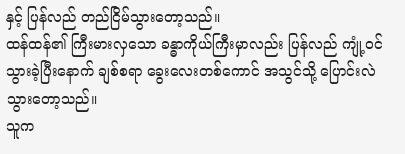နှင့် ပြန်လည် တည်ငြိမ်သွားတော့သည်။
ထန်ထန်၏ ကြီးမားလှသော ခန္ဓာကိုယ်ကြီးမှာလည်း ပြန်လည် ကျုံ့ဝင်သွားခဲ့ပြီးနောက် ချစ်စရာ ခွေးလေးတစ်ကောင် အသွင်သို့ ပြောင်းလဲသွားတော့သည်။
သူက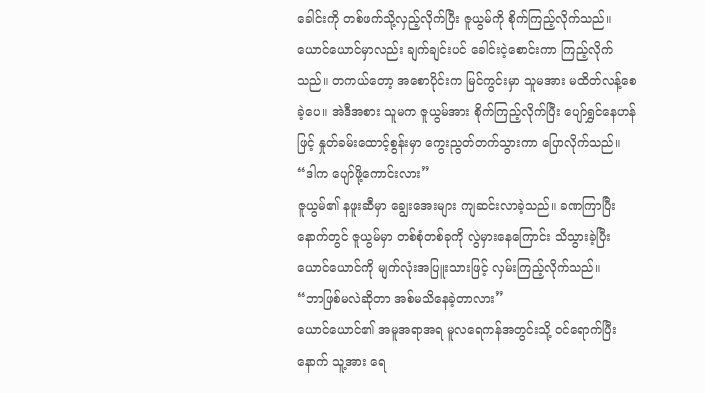ခေါင်းကို တစ်ဖက်သို့လှည့်လိုက်ပြီး ဇူယွမ်ကို စိုက်ကြည့်လိုက်သည်။
ယောင်ယောင်မှာလည်း ချက်ချင်းပင် ခေါင်းငဲ့စောင်းကာ ကြည့်လိုက်သည်။ တကယ်တော့ အစောပိုင်းက မြင်ကွင်းမှာ သူမအား မထိတ်လန့်စေခဲ့ပေ။ အဲဒီအစား သူမက ဇူယွမ်အား စိုက်ကြည့်လိုက်ပြီး ပျော်ရွှင်နေဟန်ဖြင့် နှုတ်ခမ်းထောင့်စွန်းမှာ ကွေးညွတ်တက်သွားကာ ပြောလိုက်သည်။
“ဒါက ပျော်ဖို့ကောင်းလား”
ဇူယွမ်၏ နဖူးဆီမှာ ချွေးအေးများ ကျဆင်းလာခဲ့သည်။ ခဏကြာပြီးနောက်တွင် ဇူယွမ်မှာ တစ်စုံတစ်ခုကို လွဲမှားနေကြောင်း သိသွားခဲ့ပြီး ယောင်ယောင်ကို မျက်လုံးအပြူးသားဖြင့် လှမ်းကြည့်လိုက်သည်။
“ဘာဖြစ်မလဲဆိုတာ အစ်မသိနေခဲ့တာလား”
ယောင်ယောင်၏ အမူအရာအရ မူလရေကန်အတွင်းသို့ ဝင်ရောက်ပြီးနောက် သူ့အား ရေ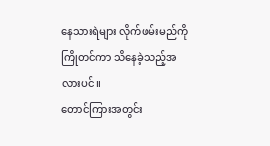နေသားရဲများ လိုက်ဖမ်းမည်ကို ကြိုတင်ကာ သိနေခဲ့သည့်အလားပင်။
တောင်ကြားအတွင်း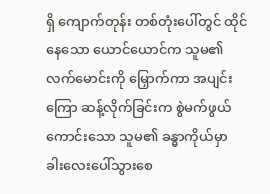ရှိ ကျောက်တုန်း တစ်တုံးပေါ်တွင် ထိုင်နေသော ယောင်ယောင်က သူမ၏ လက်မောင်းကို မြှောက်ကာ အပျင်းကြော ဆန့်လိုက်ခြင်းက စွဲမက်ဖွယ်ကောင်းသော သူမ၏ ခန္ဓာကိုယ်မှာ ခါးလေးပေါ်သွားစေ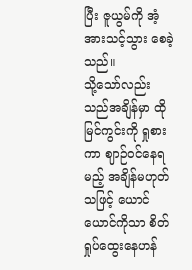ပြီး ဇူယွမ်ကို အံ့အားသင့်သွား စေခဲ့သည်။
သို့သော်လည်း သည်အချိန်မှာ ထိုမြင်ကွင်းကို ရှုစားကာ ဈာဉ်ဝင်နေရမည့် အချိန်မဟုတ်သဖြင့် ယောင်ယောင်ကိုသာ စိတ်ရှုပ်ထွေးနေဟန်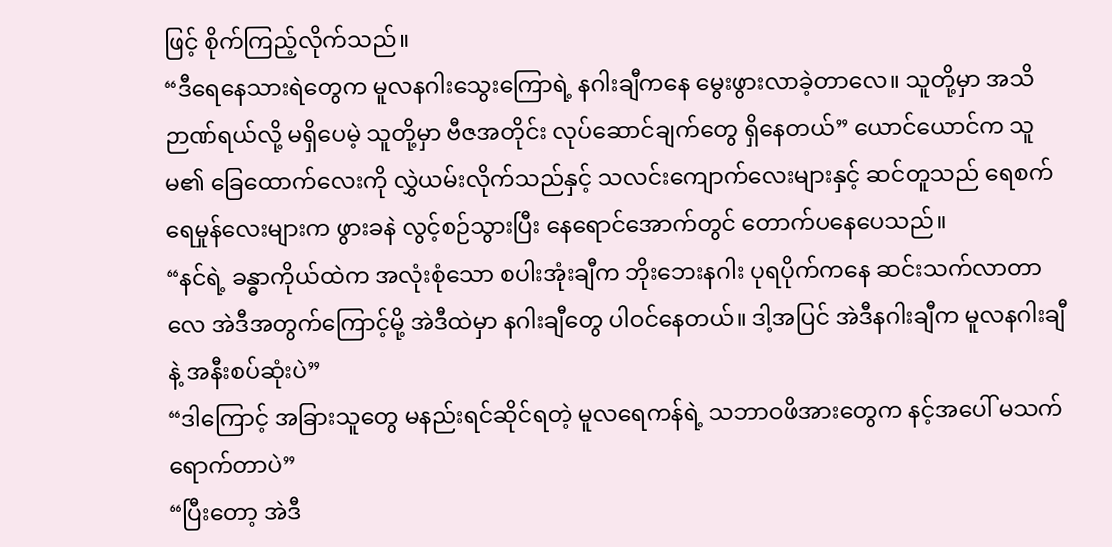ဖြင့် စိုက်ကြည့်လိုက်သည်။
“ဒီရေနေသားရဲတွေက မူလနဂါးသွေးကြောရဲ့ နဂါးချီကနေ မွေးဖွားလာခဲ့တာလေ။ သူတို့မှာ အသိဉာဏ်ရယ်လို့ မရှိပေမဲ့ သူတို့မှာ ဗီဇအတိုင်း လုပ်ဆောင်ချက်တွေ ရှိနေတယ်” ယောင်ယောင်က သူမ၏ ခြေထောက်လေးကို လွှဲယမ်းလိုက်သည်နှင့် သလင်းကျောက်လေးများနှင့် ဆင်တူသည် ရေစက်ရေမှုန်လေးများက ဖွားခနဲ လွင့်စဉ်သွားပြီး နေရောင်အောက်တွင် တောက်ပနေပေသည်။
“နင်ရဲ့ ခန္ဓာကိုယ်ထဲက အလုံးစုံသော စပါးအုံးချီက ဘိုးဘေးနဂါး ပုရပိုက်ကနေ ဆင်းသက်လာတာလေ အဲဒီအတွက်ကြောင့်မို့ အဲဒီထဲမှာ နဂါးချီတွေ ပါဝင်နေတယ်။ ဒါ့အပြင် အဲဒီနဂါးချီက မူလနဂါးချီနဲ့ အနီးစပ်ဆုံးပဲ”
“ဒါကြောင့် အခြားသူတွေ မနည်းရင်ဆိုင်ရတဲ့ မူလရေကန်ရဲ့ သဘာဝဖိအားတွေက နင့်အပေါ် မသက်ရောက်တာပဲ”
“ပြီးတော့ အဲဒီ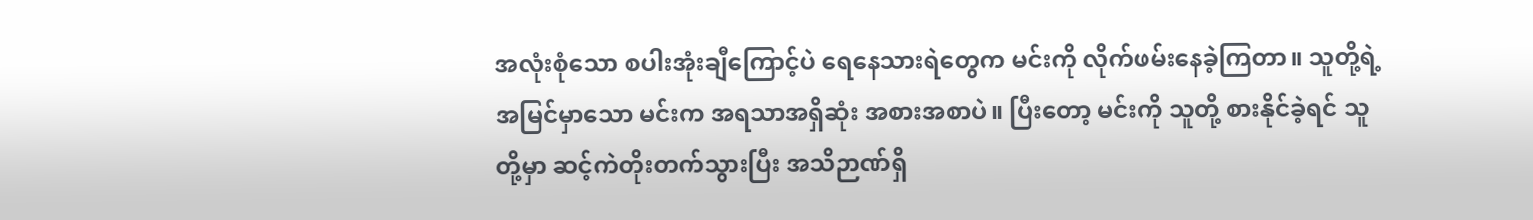အလုံးစုံသော စပါးအုံးချီကြောင့်ပဲ ရေနေသားရဲတွေက မင်းကို လိုက်ဖမ်းနေခဲ့ကြတာ။ သူတို့ရဲ့ အမြင်မှာသော မင်းက အရသာအရှိဆုံး အစားအစာပဲ။ ပြီးတော့ မင်းကို သူတို့ စားနိုင်ခဲ့ရင် သူတို့မှာ ဆင့်ကဲတိုးတက်သွားပြီး အသိဉာဏ်ရှိ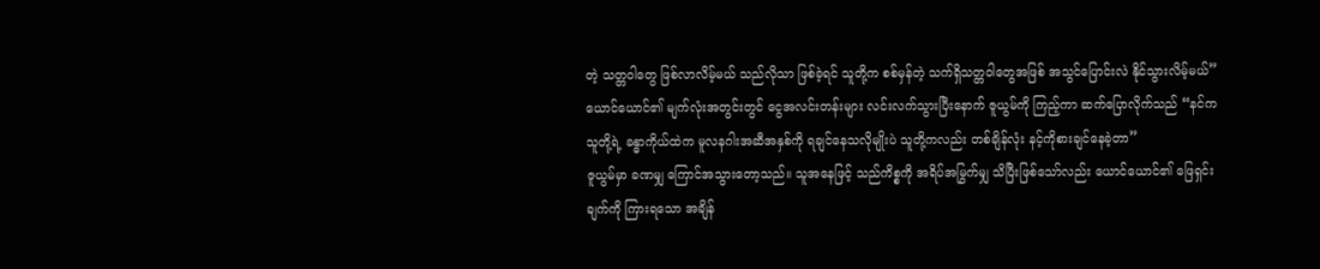တဲ့ သတ္တဝါတွေ ဖြစ်လာလိမ့်မယ် သည်လိုသာ ဖြစ်ခဲ့ရင် သူတို့က စစ်မှန်တဲ့ သက်ရှိသတ္တဝါတွေအဖြစ် အသွင်ပြောင်းလဲ နိုင်သွားလိမ့်မယ်”
ယောင်ယောင်၏ မျက်လုံးအတွင်းတွင် ငွေအလင်းတန်းများ လင်းလက်သွားပြီးနောက် ဇူယွမ်ကို ကြည့်ကာ ဆက်ပြောလိုက်သည် “နင်က သူတို့ရဲ့ ခန္ဓာကိုယ်ထဲက မူလနဂါးအဆီအနှစ်ကို ရချင်နေသလိုမျိုးပဲ သူတို့ကလည်း တစ်ချိန်လုံး နင့်ကိုစားချင်နေခဲ့တာ”
ဇူယွမ်မှာ ခဏမျှ ကြောင်အသွားတော့သည်။ သူအနေဖြင့် သည်ကိစ္စကို အရိပ်အမြွက်မျှ သိပြီးဖြစ်သော်လည်း ယောင်ယောင်၏ ဖြေရှင်းချက်ကို ကြားရသော အချိန်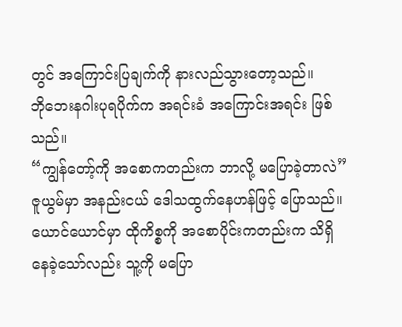တွင် အကြောင်းပြချက်ကို နားလည်သွားတော့သည်။
ဘိုဘေးနဂါးပုရပိုက်က အရင်းခံ အကြောင်းအရင်း ဖြစ်သည်။
“ကျွန်တော့်ကို အစောကတည်းက ဘာလို့ မပြောခဲ့တာလဲ” ဇူယွမ်မှာ အနည်းငယ် ဒေါသထွက်နေဟန်ဖြင့် ပြောသည်။
ယောင်ယောင်မှာ ထိုကိစ္စကို အစောပိုင်းကတည်းက သိရှိနေခဲ့သော်လည်း သူ့ကို မပြော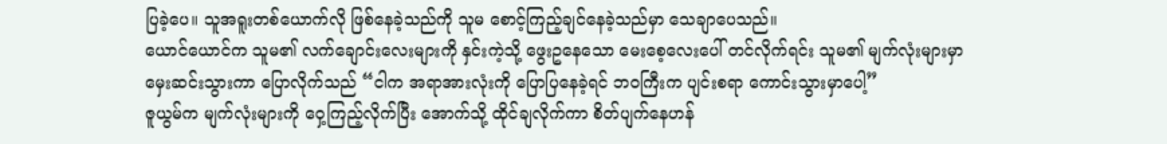ပြခဲ့ပေ။ သူအရူးတစ်ယောက်လို ဖြစ်နေခဲ့သည်ကို သူမ စောင့်ကြည့်ချင်နေခဲ့သည်မှာ သေချာပေသည်။
ယောင်ယောင်က သူမ၏ လက်ချောင်းလေးများကို နှင်းကဲ့သို့ ဖွေးဥနေသော မေးစေ့လေးပေါ် တင်လိုက်ရင်း သူမ၏ မျက်လုံးများမှာ မှေးဆင်းသွားကာ ပြောလိုက်သည် “ငါက အရာအားလုံးကို ပြောပြနေခဲ့ရင် ဘဝကြီးက ပျင်းစရာ ကောင်းသွားမှာပေါ့”
ဇူယွမ်က မျက်လုံးများကို ဝှေ့ကြည့်လိုက်ပြီး အောက်သို့ ထိုင်ချလိုက်ကာ စိတ်ပျက်နေဟန်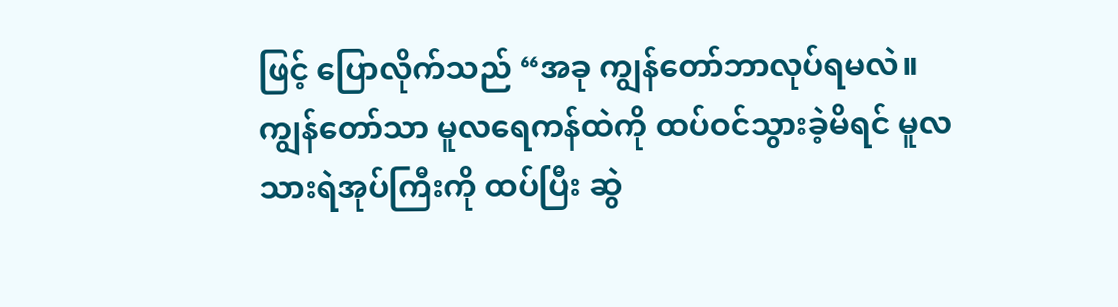ဖြင့် ပြောလိုက်သည် “အခု ကျွန်တော်ဘာလုပ်ရမလဲ။ ကျွန်တော်သာ မူလရေကန်ထဲကို ထပ်ဝင်သွားခဲ့မိရင် မူလသားရဲအုပ်ကြီးကို ထပ်ပြီး ဆွဲ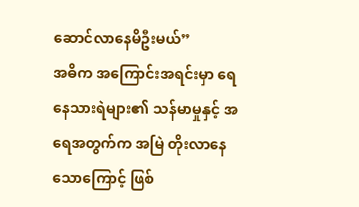ဆောင်လာနေမိဦးမယ်”
အဓိက အကြောင်းအရင်းမှာ ရေနေသားရဲများ၏ သန်မာမှုနှင့် အရေအတွက်က အမြဲ တိုးလာနေသောကြောင့် ဖြစ်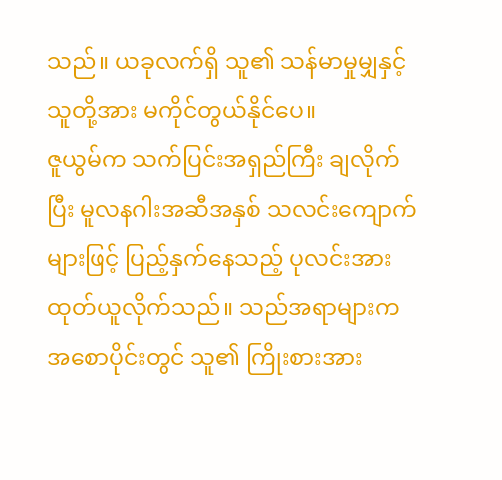သည်။ ယခုလက်ရှိ သူ၏ သန်မာမှုမျှနှင့် သူတို့အား မကိုင်တွယ်နိုင်ပေ။
ဇူယွမ်က သက်ပြင်းအရှည်ကြီး ချလိုက်ပြီး မူလနဂါးအဆီအနှစ် သလင်းကျောက်များဖြင့် ပြည့်နှက်နေသည့် ပုလင်းအား ထုတ်ယူလိုက်သည်။ သည်အရာများက အစောပိုင်းတွင် သူ၏ ကြိုးစားအား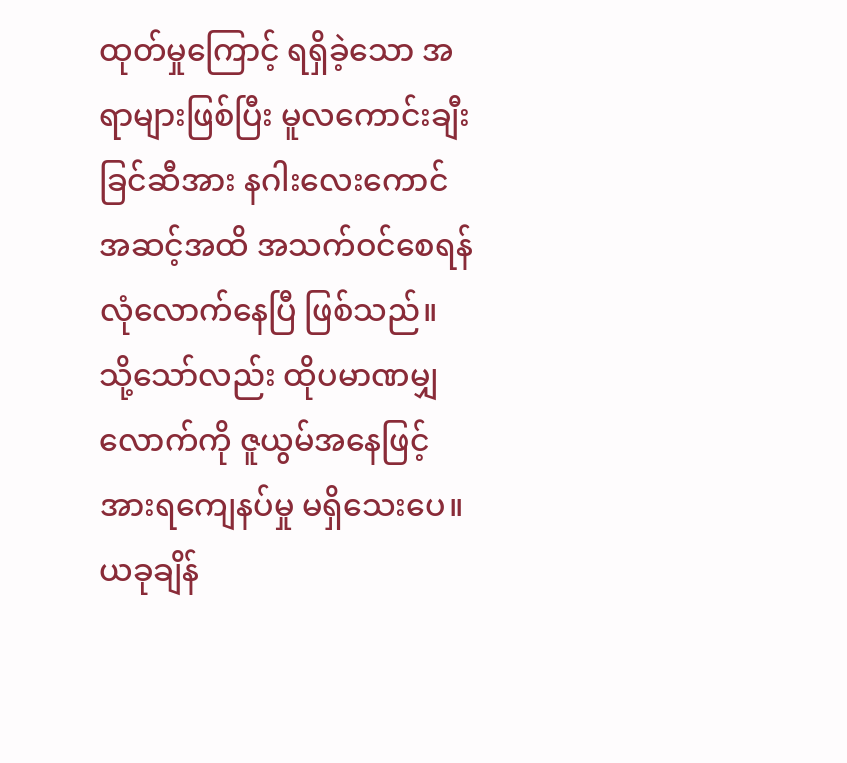ထုတ်မှုကြောင့် ရရှိခဲ့သော အရာများဖြစ်ပြီး မူလကောင်းချီးခြင်ဆီအား နဂါးလေးကောင် အဆင့်အထိ အသက်ဝင်စေရန် လုံလောက်နေပြီ ဖြစ်သည်။
သို့သော်လည်း ထိုပမာဏမျှလောက်ကို ဇူယွမ်အနေဖြင့် အားရကျေနပ်မှု မရှိသေးပေ။
ယခုချိန်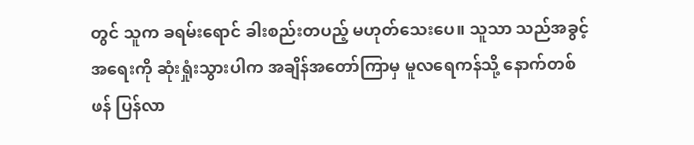တွင် သူက ခရမ်းရောင် ခါးစည်းတပည့် မဟုတ်သေးပေ။ သူသာ သည်အခွင့်အရေးကို ဆုံးရှုံးသွားပါက အချိန်အတော်ကြာမှ မူလရေကန်သို့ နောက်တစ်ဖန် ပြန်လာ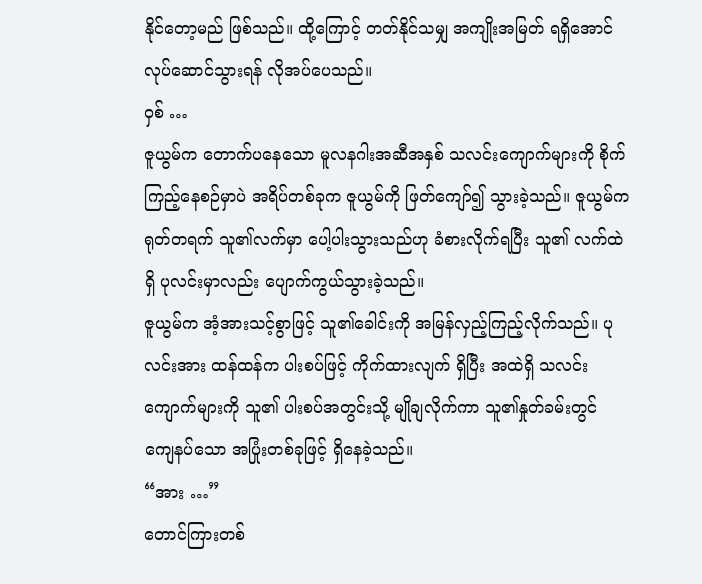နိုင်တော့မည် ဖြစ်သည်။ ထို့ကြောင့် တတ်နိုင်သမျှ အကျိုးအမြတ် ရရှိအောင် လုပ်ဆောင်သွားရန် လိုအပ်ပေသည်။
ဝှစ် …
ဇူယွမ်က တောက်ပနေသော မူလနဂါးအဆီအနှစ် သလင်းကျောက်များကို စိုက်ကြည့်နေစဉ်မှာပဲ အရိပ်တစ်ခုက ဇူယွမ်ကို ဖြတ်ကျော်၍ သွားခဲ့သည်။ ဇူယွမ်က ရုတ်တရက် သူ၏လက်မှာ ပေါ့ပါးသွားသည်ဟု ခံစားလိုက်ရပြီး သူ၏ လက်ထဲရှိ ပုလင်းမှာလည်း ပျောက်ကွယ်သွားခဲ့သည်။
ဇူယွမ်က အံ့အားသင့်စွာဖြင့် သူ၏ခေါင်းကို အမြန်လှည့်ကြည့်လိုက်သည်။ ပုလင်းအား ထန်ထန်က ပါးစပ်ဖြင့် ကိုက်ထားလျက် ရှိပြီး အထဲရှိ သလင်းကျောက်များကို သူ၏ ပါးစပ်အတွင်းသို့ မျိုချလိုက်ကာ သူ၏နှုတ်ခမ်းတွင် ကျေနပ်သော အပြုံးတစ်ခုဖြင့် ရှိနေခဲ့သည်။
“အား …”
တောင်ကြားတစ်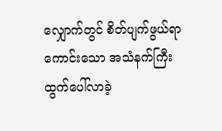လျှောက်တွင် စိတ်ပျက်ဖွယ်ရာကောင်းသော အသံနက်ကြီး ထွက်ပေါ်လာခဲ့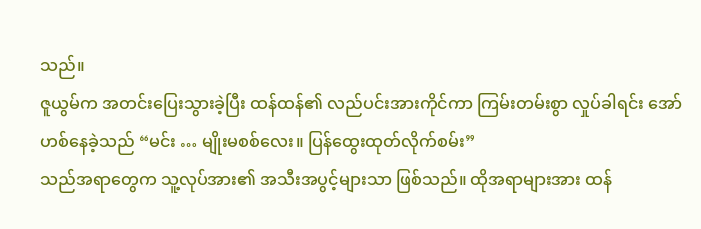သည်။
ဇူယွမ်က အတင်းပြေးသွားခဲ့ပြီး ထန်ထန်၏ လည်ပင်းအားကိုင်ကာ ကြမ်းတမ်းစွာ လှုပ်ခါရင်း အော်ဟစ်နေခဲ့သည် “မင်း … မျိုးမစစ်လေး။ ပြန်ထွေးထုတ်လိုက်စမ်း”
သည်အရာတွေက သူ့လုပ်အား၏ အသီးအပွင့်များသာ ဖြစ်သည်။ ထိုအရာများအား ထန်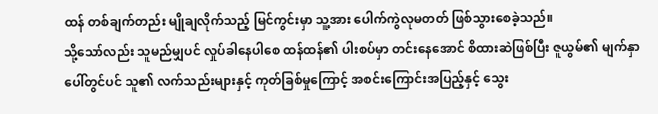ထန် တစ်ချက်တည်း မျိုချလိုက်သည့် မြင်ကွင်းမှာ သူ့အား ပေါက်ကွဲလုမတတ် ဖြစ်သွားစေခဲ့သည်။
သို့သော်လည်း သူမည်မျှပင် လှုပ်ခါနေပါစေ ထန်ထန်၏ ပါးစပ်မှာ တင်းနေအောင် စိထားဆဲဖြစ်ပြီး ဇူယွမ်၏ မျက်နှာပေါ်တွင်ပင် သူ၏ လက်သည်းများနှင့် ကုတ်ခြစ်မှုကြောင့် အစင်းကြောင်းအပြည့်နှင့် သွေး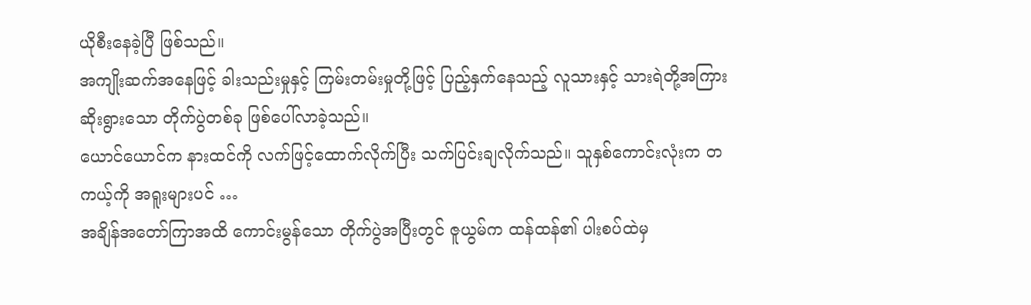ယိုစီးနေခဲ့ပြီ ဖြစ်သည်။
အကျိုးဆက်အနေဖြင့် ခါးသည်းမှုနှင့် ကြမ်းတမ်းမှုတို့ဖြင့် ပြည့်နှက်နေသည့် လူသားနှင့် သားရဲတို့အကြား ဆိုးရွားသော တိုက်ပွဲတစ်ခု ဖြစ်ပေါ်လာခဲ့သည်။
ယောင်ယောင်က နားထင်ကို လက်ဖြင့်ထောက်လိုက်ပြီး သက်ပြင်းချလိုက်သည်။ သူနှစ်ကောင်းလုံးက တကယ့်ကို အရူးများပင် …
အချိန်အတော်ကြာအထိ ကောင်းမွန်သော တိုက်ပွဲအပြီးတွင် ဇူယွမ်က ထန်ထန်၏ ပါးစပ်ထဲမှ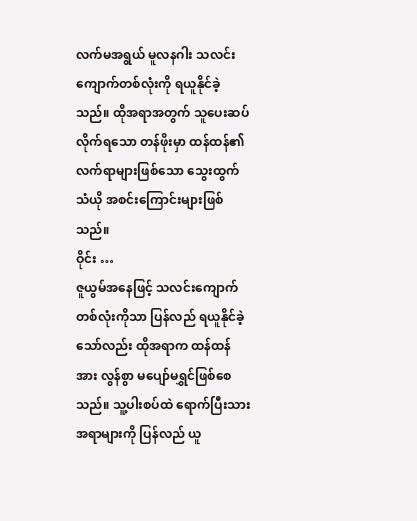လက်မအရွယ် မူလနဂါး သလင်းကျောက်တစ်လုံးကို ရယူနိုင်ခဲ့သည်။ ထိုအရာအတွက် သူပေးဆပ်လိုက်ရသော တန်ဖိုးမှာ ထန်ထန်၏ လက်ရာများဖြစ်သော သွေးထွက်သံယို အစင်းကြောင်းများဖြစ်သည်။
ဝိုင်း …
ဇူယွမ်အနေဖြင့် သလင်းကျောက် တစ်လုံးကိုသာ ပြန်လည် ရယူနိုင်ခဲ့သော်လည်း ထိုအရာက ထန်ထန်အား လွန်စွာ မပျော်မရွှင်ဖြစ်စေသည်။ သူ့ပါးစပ်ထဲ ရောက်ပြီးသား အရာများကို ပြန်လည် ယူ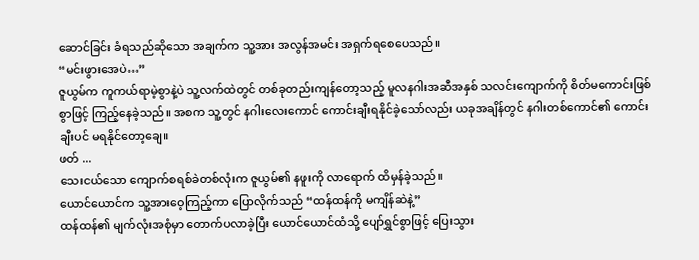ဆောင်ခြင်း ခံရသည်ဆိုသော အချက်က သူ့အား အလွန်အမင်း အရှက်ရစေပေသည်။
“မင်းဖွားအေပဲ…”
ဇူယွမ်က ကူကယ်ရာမဲ့စွာနဲ့ပဲ သူ့လက်ထဲတွင် တစ်ခုတည်းကျန်တော့သည့် မူလနဂါးအဆီအနှစ် သလင်းကျောက်ကို စိတ်မကောင်းဖြစ်စွာဖြင့် ကြည့်နေခဲ့သည်။ အစက သူ့တွင် နဂါးလေးကောင် ကောင်းချီးရနိုင်ခဲ့သော်လည်း ယခုအချိန်တွင် နဂါးတစ်ကောင်၏ ကောင်းချီးပင် မရနိုင်တော့ချေ။
ဖတ် ...
သေးငယ်သော ကျောက်စရစ်ခဲတစ်လုံးက ဇူယွမ်၏ နဖူးကို လာရောက် ထိမှန်ခဲ့သည်။
ယောင်ယောင်က သူ့အားဝေ့ကြည့်ကာ ပြောလိုက်သည် “ထန်ထန်ကို မကျိန်ဆဲနဲ့”
ထန်ထန်၏ မျက်လုံးအစုံမှာ တောက်ပလာခဲ့ပြီး ယောင်ယောင်ထံသို့ ပျော်ရွှင်စွာဖြင့် ပြေးသွား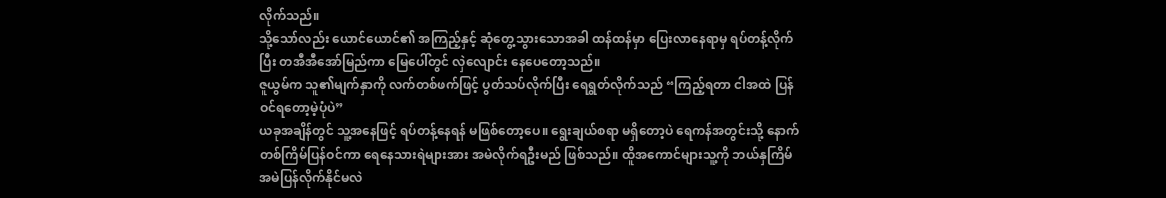လိုက်သည်။
သို့သော်လည်း ယောင်ယောင်၏ အကြည့်နှင့် ဆုံတွေ့သွားသောအခါ ထန်ထန်မှာ ပြေးလာနေရာမှ ရပ်တန့်လိုက်ပြီး တအီအီအော်မြည်ကာ မြေပေါ်တွင် လှဲလျောင်း နေပေတော့သည်။
ဇူယွမ်က သူ၏မျက်နှာကို လက်တစ်ဖက်ဖြင့် ပွတ်သပ်လိုက်ပြီး ရေရွတ်လိုက်သည် “ကြည့်ရတာ ငါအထဲ ပြန်ဝင်ရတော့မဲ့ပုံပဲ”
ယခုအချိန်တွင် သူ့အနေဖြင့် ရပ်တန့်နေရန် မဖြစ်တော့ပေ။ ရွေးချယ်စရာ မရှိတော့ပဲ ရေကန်အတွင်းသို့ နောက်တစ်ကြိမ်ပြန်ဝင်ကာ ရေနေသားရဲများအား အမဲလိုက်ရဦးမည် ဖြစ်သည်။ ထိူအကောင်များသူ့ကို ဘယ်နှကြိမ် အမဲပြန်လိုက်နိုင်မလဲ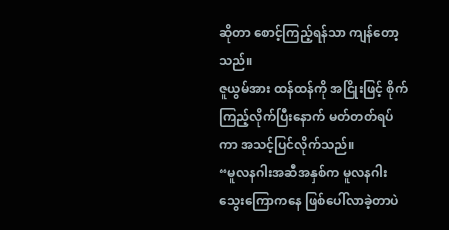ဆိုတာ စောင့်ကြည့်ရန်သာ ကျန်တော့သည်။
ဇူယွမ်အား ထန်ထန်ကို အငြိုးဖြင့် စိုက်ကြည့်လိုက်ပြီးနောက် မတ်တတ်ရပ်ကာ အသင့်ပြင်လိုက်သည်။
“မူလနဂါးအဆီအနှစ်က မူလနဂါးသွေးကြောကနေ ဖြစ်ပေါ်လာခဲ့တာပဲ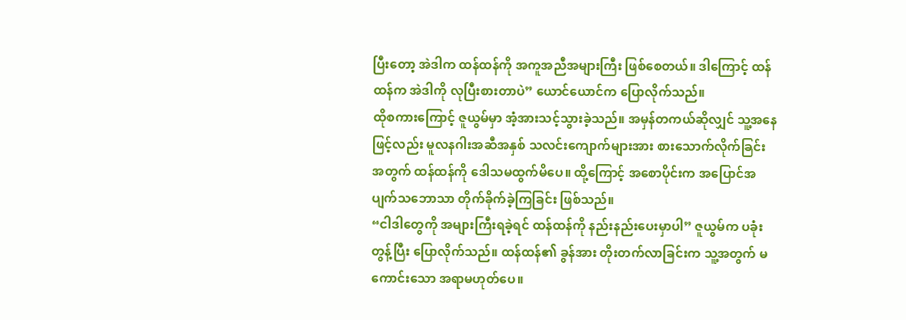ပြီးတော့ အဲဒါက ထန်ထန်ကို အကူအညီအများကြီး ဖြစ်စေတယ်။ ဒါကြောင့် ထန်ထန်က အဲဒါကို လုပြီးစားတာပဲ” ယောင်ယောင်က ပြောလိုက်သည်။
ထိုစကားကြောင့် ဇူယွမ်မှာ အံ့အားသင့်သွားခဲ့သည်။ အမှန်တကယ်ဆိုလျှင် သူ့အနေဖြင့်လည်း မူလနဂါးအဆီအနှစ် သလင်းကျောက်များအား စားသောက်လိုက်ခြင်း အတွက် ထန်ထန်ကို ဒေါသမထွက်မိပေ။ ထို့ကြောင့် အစောပိုင်းက အပြောင်အပျက်သဘောသာ တိုက်ခိုက်ခဲ့ကြခြင်း ဖြစ်သည်။
“ငါဒါတွေကို အများကြီးရခဲ့ရင် ထန်ထန်ကို နည်းနည်းပေးမှာပါ” ဇူယွမ်က ပခုံးတွန့်ပြီး ပြောလိုက်သည်။ ထန်ထန်၏ ခွန်အား တိုးတက်လာခြင်းက သူ့အတွက် မကောင်းသော အရာမဟုတ်ပေ။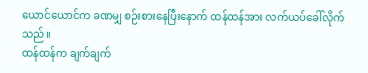ယောင်ယောင်က ခဏမျှ စဉ်းစားနေပြီးနောက် ထန်ထန်အား လက်ယပ်ခေါ်လိုက်သည်။
ထန်ထန်က ချက်ချက်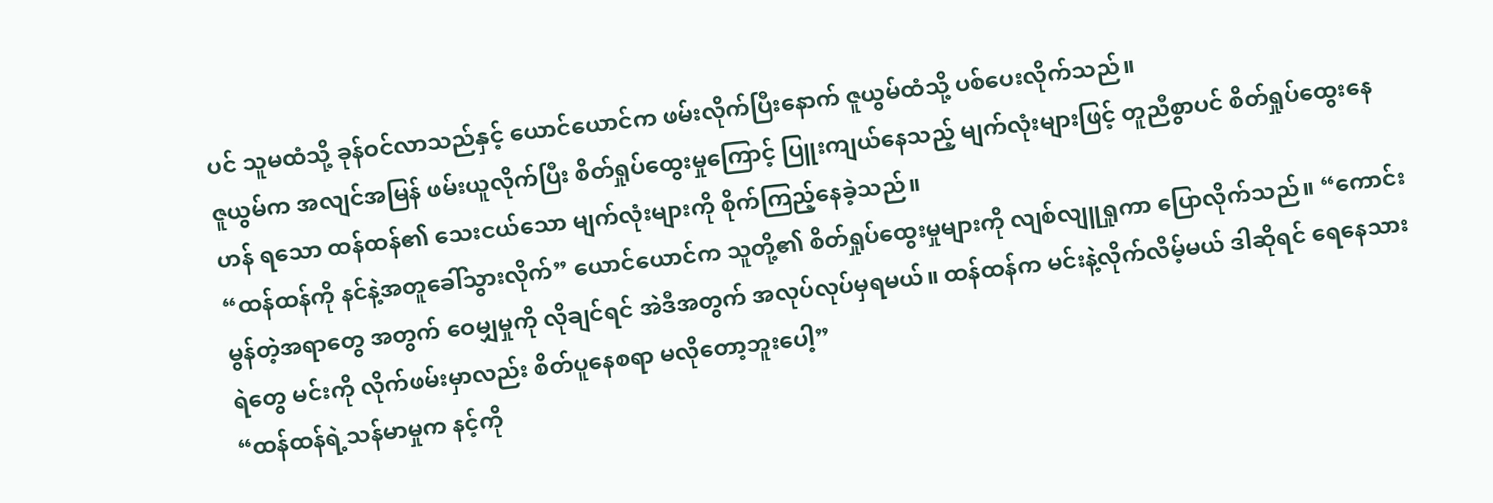ပင် သူမထံသို့ ခုန်ဝင်လာသည်နှင့် ယောင်ယောင်က ဖမ်းလိုက်ပြီးနောက် ဇူယွမ်ထံသို့ ပစ်ပေးလိုက်သည်။
ဇူယွမ်က အလျင်အမြန် ဖမ်းယူလိုက်ပြီး စိတ်ရှုပ်ထွေးမှုကြောင့် ပြူးကျယ်နေသည့် မျက်လုံးများဖြင့် တူညီစွာပင် စိတ်ရှုပ်ထွေးနေဟန် ရသော ထန်ထန်၏ သေးငယ်သော မျက်လုံးများကို စိုက်ကြည့်နေခဲ့သည်။
“ထန်ထန်ကို နင်နဲ့အတူခေါ်သွားလိုက်” ယောင်ယောင်က သူတို့၏ စိတ်ရှုပ်ထွေးမှုများကို လျစ်လျူရှုကာ ပြောလိုက်သည်။ “ကောင်းမွန်တဲ့အရာတွေ အတွက် ဝေမျှမှုကို လိုချင်ရင် အဲဒီအတွက် အလုပ်လုပ်မှရမယ်။ ထန်ထန်က မင်းနဲ့လိုက်လိမ့်မယ် ဒါဆိုရင် ရေနေသားရဲတွေ မင်းကို လိုက်ဖမ်းမှာလည်း စိတ်ပူနေစရာ မလိုတော့ဘူးပေါ့”
“ထန်ထန်ရဲ့သန်မာမှုက နင့်ကို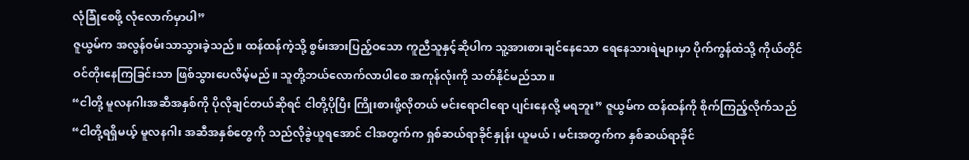လုံခြုံစေဖို့ လုံလောက်မှာပါ”
ဇူယွမ်က အလွန်ဝမ်းသာသွားခဲ့သည်။ ထန်ထန်ကဲ့သို့ စွမ်းအားပြည့်ဝသော ကူညီသူနှင့်ဆိုပါက သူ့အားစားချင်နေသော ရေနေသားရဲများမှာ ပိုက်ကွန်ထဲသို့ ကိုယ်တိုင် ဝင်တိုးနေကြခြင်းသာ ဖြစ်သွားပေလိမ့်မည်။ သူတို့ဘယ်လောက်လာပါစေ အကုန်လုံးကို သတ်နိုင်မည်သာ။
“ငါတို့ မူလနဂါးအဆီအနှစ်ကို ပိုလိုချင်တယ်ဆိုရင် ငါတို့ပိုပြီး ကြိုးစားဖို့လိုတယ် မင်းရောငါရော ပျင်းနေလို့ မရဘူး” ဇူယွမ်က ထန်ထန်ကို စိုက်ကြည့်လိုက်သည် “ငါတို့ရရှိမယ့် မူလနဂါး အဆီအနှစ်တွေကို သည်လိုခွဲယူရအောင် ငါအတွက်က ရှစ်ဆယ်ရာခိုင်နှုန်း ယူမယ်၊ မင်းအတွက်က နှစ်ဆယ်ရာခိုင်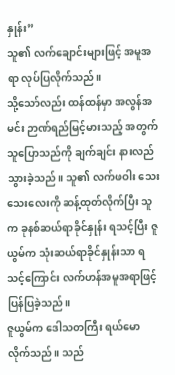နှုန်း”
သူ၏ လက်ချောင်းများဖြင့် အမူအရာ လုပ်ပြလိုက်သည်။
သို့သော်လည်း ထန်ထန်မှာ အလွန်အမင်း ဉာဏ်ရည်မြင့်မားသည့် အတွက် သူပြောသည်ကို ချက်ချင်း နားလည်သွားခဲ့သည်။ သူ၏ လက်ဖဝါး သေးသေးလေးကို ဆန့်ထုတ်လိုက်ပြီး သူက ခုနစ်ဆယ်ရာခိုင်နှုန်း ရသင့်ပြီး ဇူယွမ်က သုံးဆယ်ရာခိုင်နှုန်းသာ ရသင့်ကြောင်း လက်ဟန်အမူအရာဖြင့် ပြန်ပြခဲ့သည်။
ဇူယွမ်က ဒေါသတကြီး ရယ်မောလိုက်သည်။ သည်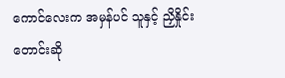ကောင်လေးက အမှန်ပင် သူနှင့် ညှိနှိုင်း တောင်းဆို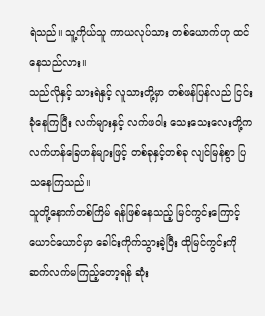ရဲသည်။ သူ့ကိုယ်သူ ကာယလုပ်သား တစ်ယောက်ဟု ထင်နေသည်လား။
သည်လိုနှင့် သားရဲနှင့် လူသားတို့မှာ တစ်ဖန်ပြန်လည် ငြင်းခုံနေကြပြီး လက်များနှင့် လက်ဖဝါး သေးသေးလေးတို့က လက်ဟန်ခြေဟန်များဖြင့် တစ်ခုနှင့်တစ်ခု လျင်မြန်စွာ ပြသနေကြသည်။
သူတို့နောက်တစ်ကြိမ် ရန်ဖြစ်နေသည့် မြင်ကွင်းကြောင့် ယောင်ယောင်မှာ ခေါင်းကိုက်သွားခဲ့ပြီး ထိုမြင်ကွင်းကို ဆက်လက်မကြည့်တော့ရန် ဆုံး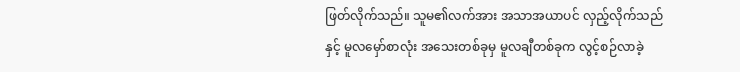ဖြတ်လိုက်သည်။ သူမ၏လက်အား အသာအယာပင် လှည့်လိုက်သည်နှင့် မူလမှော်စာလုံး အသေးတစ်ခုမှ မူလချီတစ်ခုက လွင့်စဉ်လာခဲ့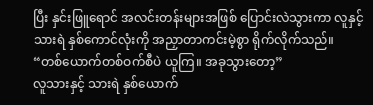ပြီး နှင်းဖြူရောင် အလင်းတန်းများအဖြစ် ပြောင်းလဲသွားကာ လူနှင့်သားရဲ နှစ်ကောင်လုံးကို အညှာတာကင်းမဲ့စွာ ရိုက်လိုက်သည်။
“တစ်ယောက်တစ်ဝက်စီပဲ ယူကြ။ အခုသွားတော့”
လူသားနှင့် သားရဲ နှစ်ယောက်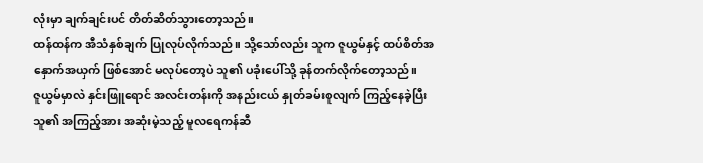လုံးမှာ ချက်ချင်းပင် တိတ်ဆိတ်သွားတော့သည်။
ထန်ထန်က အီသံနှစ်ချက် ပြုလုပ်လိုက်သည်။ သို့သော်လည်း သူက ဇူယွမ်နှင့် ထပ်စိတ်အနှောက်အယှက် ဖြစ်အောင် မလုပ်တော့ပဲ သူ၏ ပခုံးပေါ်သို့ ခုန်တက်လိုက်တော့သည်။
ဇူယွမ်မှာလဲ နှင်းဖြူရောင် အလင်းတန်းကို အနည်းငယ် နှုတ်ခမ်းစူလျက် ကြည့်နေခဲ့ပြီး သူ၏ အကြည့်အား အဆုံးမဲ့သည့် မူလရေကန်ဆီ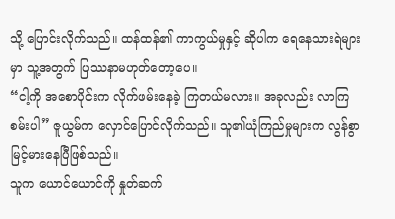သို့ ပြောင်းလိုက်သည်။ ထန်ထန်၏ ကာကွယ်မှုနှင့် ဆိုပါက ရေနေသားရဲများမှာ သူ့အတွက် ပြဿနာမဟုတ်တော့ပေ။
“ငါ့ကို အစောပိုင်းက လိုက်ဖမ်းနေခဲ့ ကြတယ်မလား။ အခုလည်း လာကြစမ်းပါ” ဇူယွမ်က လှောင်ပြောင်လိုက်သည်။ သူ၏ယုံကြည်မှုများက လွန်စွာ မြင့်မားနေပြီဖြစ်သည်။
သူက ယောင်ယောင်ကို နှုတ်ဆက်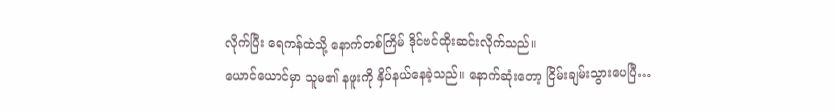လိုက်ပြီး ရေကန်ထဲသို့ နောက်တစ်ကြိမ် ဒိုင်ဗင်ထိုးဆင်းလိုက်သည်။
ယောင်ယောင်မှာ သူမ၏ နဖူးကို နှိပ်နယ်နေခဲ့သည်။ နောက်ဆုံးတော့ ငြိမ်းချမ်းသွားပေပြီ…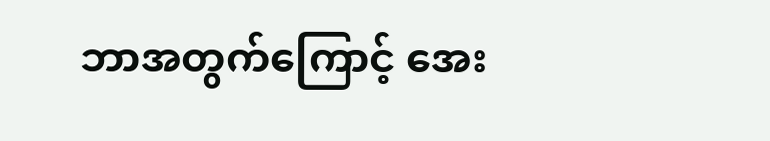ဘာအတွက်ကြောင့် အေး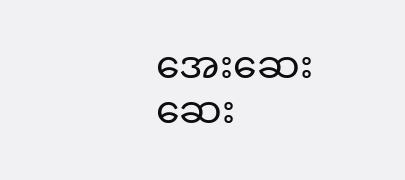အေးဆေးဆေး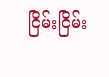ငြိမ်းငြိမ်း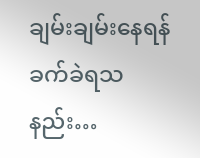ချမ်းချမ်းနေရန် ခက်ခဲရသနည်း…